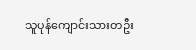သူပုန်ကျောင်းသားတဦး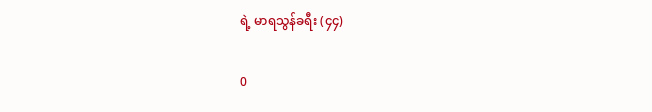ရဲ့ မာရသွန်ခရီး (၄၄)

0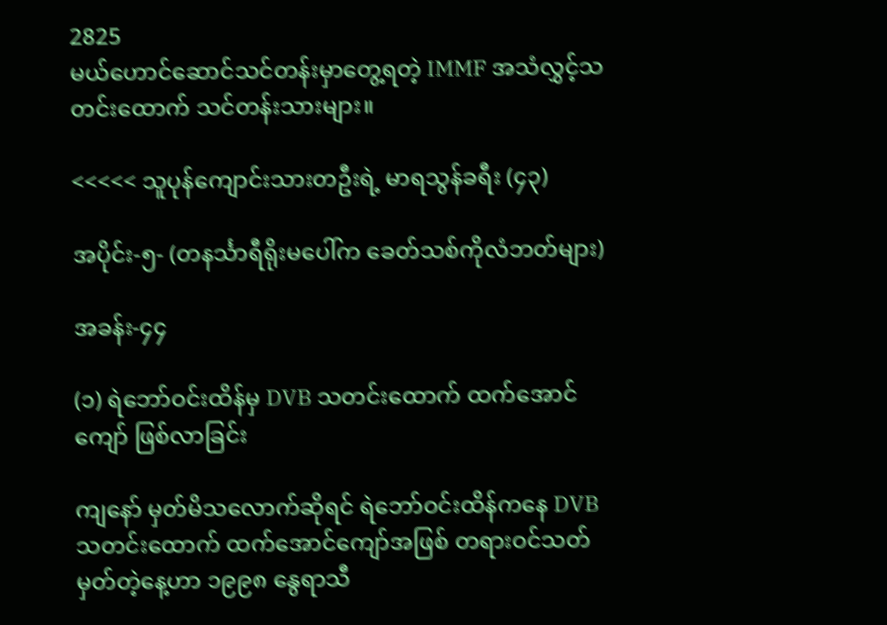2825
မယ်ဟောင်ဆောင်သင်တန်းမှာတွေ့ရတဲ့ IMMF အသံလွှင့်သတင်းထောက် သင်တန်းသားများ။

<<<<< သူပုန်ကျောင်းသားတဦးရဲ့ မာရသွန်ခရီး (၄၃)

အပိုင်း-၅- (တနင်္သာရီရိုးမပေါ်က ခေတ်သစ်ကိုလံဘတ်များ)

အခန်း-၄၄

(၁) ရဲဘော်ဝင်းထိန်မှ DVB သတင်းထောက် ထက်အောင်ကျော် ဖြစ်လာခြင်း

ကျနော် မှတ်မိသလောက်ဆိုရင် ရဲဘော်ဝင်းထိန်ကနေ DVB သတင်းထောက် ထက်အောင်ကျော်အဖြစ် တရားဝင်သတ်မှတ်တဲ့နေ့ဟာ ၁၉၉၈ နွေရာသီ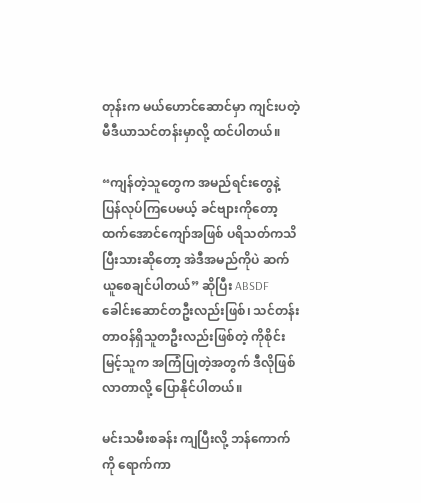တုန်းက မယ်ဟောင်ဆောင်မှာ ကျင်းပတဲ့ မီဒီယာသင်တန်းမှာလို့ ထင်ပါတယ်။

“ကျန်တဲ့သူတွေက အမည်ရင်းတွေနဲ့ ပြန်လုပ်ကြပေမယ့် ခင်ဗျားကိုတော့ ထက်အောင်ကျော်အဖြစ် ပရိသတ်ကသိပြီးသားဆိုတော့ အဲဒီအမည်ကိုပဲ ဆက်ယူစေချင်ပါတယ်” ဆိုပြီး ABSDF ခေါင်းဆောင်တဦးလည်းဖြစ်၊ သင်တန်း တာဝန်ရှိသူတဦးလည်းဖြစ်တဲ့ ကိုစိုင်းမြင့်သူက အကြံပြုတဲ့အတွက် ဒီလိုဖြစ်လာတာလို့ ပြောနိုင်ပါတယ်။

မင်းသမီးစခန်း ကျပြီးလို့ ဘန်ကောက်ကို ရောက်ကာ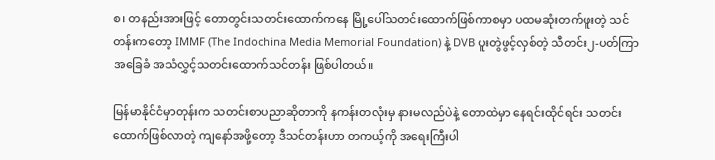စ၊ တနည်းအားဖြင့် တောတွင်းသတင်းထောက်ကနေ မြို့ပေါ်သတင်းထောက်ဖြစ်ကာစမှာ ပထမဆုံးတက်ဖူးတဲ့ သင်တန်းကတော့ IMMF (The Indochina Media Memorial Foundation) နဲ့ DVB ပူးတွဲဖွင့်လှစ်တဲ့ သီတင်း၂-ပတ်ကြာ အခြေခံ အသံလွှင့်သတင်းထောက်သင်တန်း ဖြစ်ပါတယ်။

မြန်မာနိုင်ငံမှာတုန်းက သတင်းစာပညာဆိုတာကို နကန်းတလုံးမှ နားမလည်ပဲနဲ့ တောထဲမှာ နေရင်းထိုင်ရင်း သတင်းထောက်ဖြစ်လာတဲ့ ကျနော်အဖို့တော့ ဒီသင်တန်းဟာ တကယ့်ကို အရေးကြီးပါ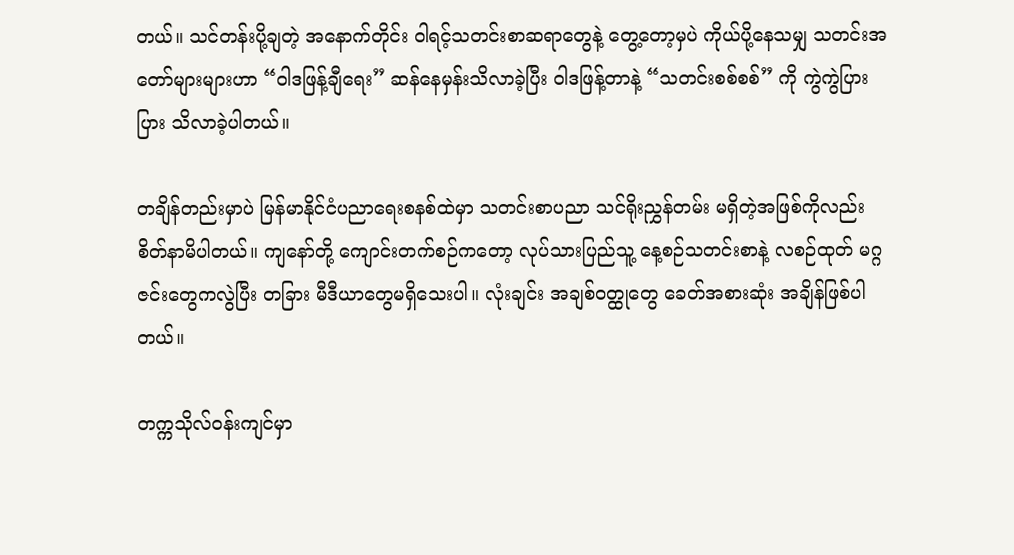တယ်။ သင်တန်းပို့ချတဲ့ အနောက်တိုင်း ဝါရင့်သတင်းစာဆရာတွေနဲ့ တွေ့တော့မှပဲ ကိုယ်ပို့နေသမျှ သတင်းအတော်များများဟာ “ဝါဒဖြန့်ချီရေး” ဆန်နေမှန်းသိလာခဲ့ပြီး ဝါဒဖြန့်တာနဲ့ “သတင်းစစ်စစ်” ကို ကွဲကွဲပြားပြား သိလာခဲ့ပါတယ်။

တချိန်တည်းမှာပဲ မြန်မာနိုင်ငံပညာရေးစနစ်ထဲမှာ သတင်းစာပညာ သင်ရိုးညွှန်တမ်း မရှိတဲ့အဖြစ်ကိုလည်း စိတ်နာမိပါတယ်။ ကျနော်တို့ ကျောင်းတက်စဉ်ကတော့ လုပ်သားပြည်သူ့ နေ့စဉ်သတင်းစာနဲ့ လစဉ်ထုတ် မဂ္ဂဇင်းတွေကလွဲပြီး တခြား မီဒီယာတွေမရှိသေးပါ။ လုံးချင်း အချစ်ဝတ္ထုတွေ ခေတ်အစားဆုံး အချိန်ဖြစ်ပါတယ်။

တက္ကသိုလ်ဝန်းကျင်မှာ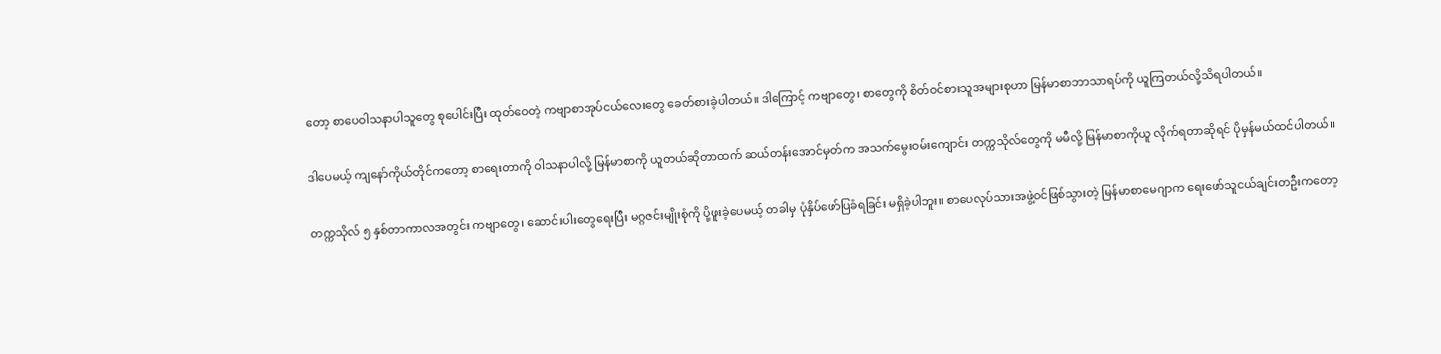တော့ စာပေဝါသနာပါသူတွေ စုပေါင်းပြီး ထုတ်ဝေတဲ့ ကဗျာစာအုပ်ငယ်လေးတွေ ခေတ်စားခဲ့ပါတယ်။ ဒါကြောင့် ကဗျာတွေ၊ စာတွေကို စိတ်ဝင်စားသူအများစုဟာ မြန်မာစာဘာသာရပ်ကို ယူကြတယ်လို့သိရပါတယ်။

ဒါပေမယ့် ကျနော်ကိုယ်တိုင်ကတော့ စာရေးတာကို ဝါသနာပါလို့ မြန်မာစာကို ယူတယ်ဆိုတာထက် ဆယ်တန်းအောင်မှတ်က အသက်မွေးဝမ်းကျောင်း တက္ကသိုလ်တွေကို မမီလို့ မြန်မာစာကိုယူ လိုက်ရတာဆိုရင် ပိုမှန်မယ်ထင်ပါတယ်။

တက္ကသိုလ် ၅ နှစ်တာကာလအတွင်း ကဗျာတွေ၊ ဆောင်းပါးတွေရေးပြီး မဂ္ဂဇင်းမျိုးစုံကို ပို့ဖူးခဲ့ပေမယ့် တခါမှ ပုံနှိပ်ဖော်ပြခံရခြင်း မရှိခဲ့ပါဘူး။ စာပေလုပ်သားအဖွဲ့ဝင်ဖြစ်သွားတဲ့ မြန်မာစာမေဂျာက ရေးဖော်သူငယ်ချင်းတဦးကတော့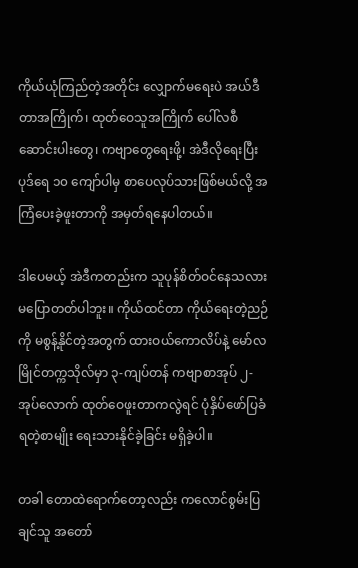ကိုယ်ယုံကြည်တဲ့အတိုင်း လျှောက်မရေးပဲ အယ်ဒီတာအကြိုက်၊ ထုတ်ဝေသူအကြိုက် ပေါ်လစီဆောင်းပါးတွေ၊ ကဗျာတွေရေးဖို့၊ အဲဒီလိုရေးပြီး ပုဒ်ရေ ၁၀ ကျော်ပါမှ စာပေလုပ်သားဖြစ်မယ်လို့ အကြံပေးခဲ့ဖူးတာကို အမှတ်ရနေပါတယ်။

ဒါပေမယ့် အဲဒီကတည်းက သူပုန်စိတ်ဝင်နေသလား မပြောတတ်ပါဘူး။ ကိုယ်ထင်တာ ကိုယ်ရေးတဲ့ညဉ်ကို မစွန့်နိုင်တဲ့အတွက် ထားဝယ်ကောလိပ်နဲ့ မော်လမြိုင်တက္ကသိုလ်မှာ ၃-ကျပ်တန် ကဗျာစာအုပ် ၂-အုပ်လောက် ထုတ်ဝေဖူးတာကလွဲရင် ပုံနှိပ်ဖော်ပြခံရတဲ့စာမျိုး ရေးသားနိုင်ခဲ့ခြင်း မရှိခဲ့ပါ။

တခါ တောထဲရောက်တော့လည်း ကလောင်စွမ်းပြချင်သူ အတော်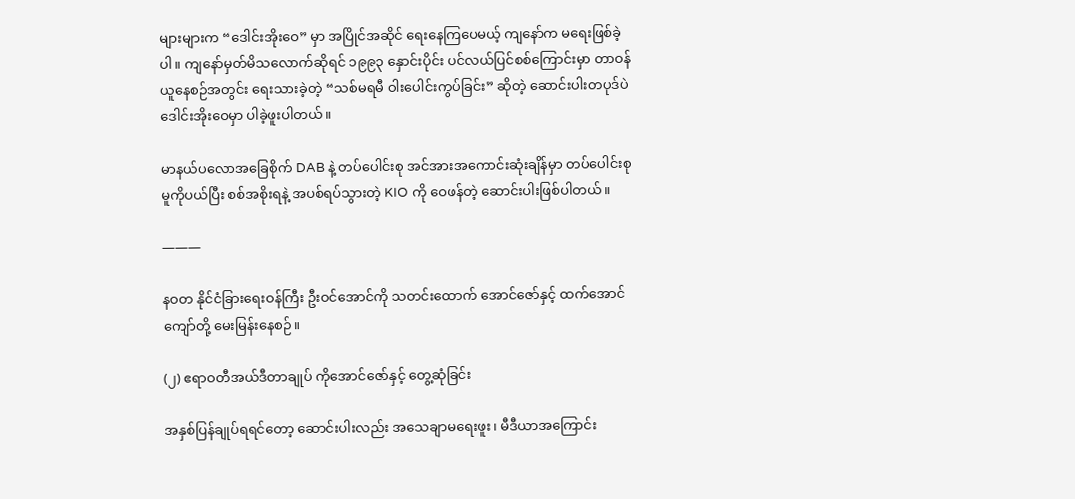များများက “ဒေါင်းအိုးဝေ” မှာ အပြိုင်အဆိုင် ရေးနေကြပေမယ့် ကျနော်က မရေးဖြစ်ခဲ့ပါ။ ကျနော်မှတ်မိသလောက်ဆိုရင် ၁၉၉၃ နှောင်းပိုင်း ပင်လယ်ပြင်စစ်ကြောင်းမှာ တာဝန်ယူနေစဉ်အတွင်း ရေးသားခဲ့တဲ့ “သစ်မရမီ ဝါးပေါင်းကွပ်ခြင်း” ဆိုတဲ့ ဆောင်းပါးတပုဒ်ပဲ ဒေါင်းအိုးဝေမှာ ပါခဲ့ဖူးပါတယ်။

မာနယ်ပလောအခြေစိုက် DAB နဲ့ တပ်ပေါင်းစု အင်အားအကောင်းဆုံးချိန်မှာ တပ်ပေါင်းစုမူကိုပယ်ပြီး စစ်အစိုးရနဲ့ အပစ်ရပ်သွားတဲ့ KIO ကို ဝေဖန်တဲ့ ဆောင်းပါးဖြစ်ပါတယ်။

———

နဝတ နိုင်ငံခြားရေးဝန်ကြီး ဦးဝင်အောင်ကို သတင်းထောက် အောင်ဇော်နှင့် ထက်အောင်ကျော်တို့ မေးမြန်းနေစဉ်။

(၂) ဧရာဝတီအယ်ဒီတာချုပ် ကိုအောင်ဇော်နှင့် တွေ့ဆုံခြင်း

အနှစ်ပြန်ချုပ်ရရင်တော့ ဆောင်းပါးလည်း အသေချာမရေးဖူး၊ မီဒီယာအကြောင်း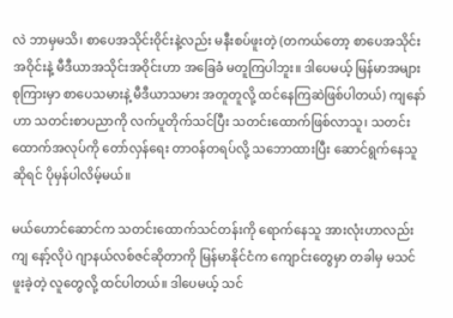လဲ ဘာမှမသိ၊ စာပေအသိုင်းဝိုင်းနဲ့လည်း မနီးစပ်ဖူးတဲ့ (တကယ်တော့ စာပေအသိုင်းအဝိုင်းနဲ့ မီဒီယာအသိုင်းအဝိုင်းဟာ အခြေခံ မတူကြပါဘူး။ ဒါပေမယ့် မြန်မာအများစုကြားမှာ စာပေသမားနဲ့ မီဒီယာသမား အတူတူလို့ ထင်နေကြဆဲဖြစ်ပါတယ်) ကျနော်ဟာ သတင်းစာပညာကို လက်ပူတိုက်သင်ပြီး သတင်းထောက်ဖြစ်လာသူ၊ သတင်းထောက်အလုပ်ကို တော်လှန်ရေး တာဝန်တရပ်လို့ သဘောထားပြီး ဆောင်ရွက်နေသူဆိုရင် ပိုမှန်ပါလိမ့်မယ်။

မယ်ဟောင်ဆောင်က သတင်းထောက်သင်တန်းကို ရောက်နေသူ အားလုံးဟာလည်း ကျ နော့်လိုပဲ ဂျာနယ်လစ်ဇင်ဆိုတာကို မြန်မာနိုင်ငံက ကျောင်းတွေမှာ တခါမှ မသင်ဖူးခဲ့တဲ့ လူတွေလို့ ထင်ပါတယ်။ ဒါပေမယ့် သင်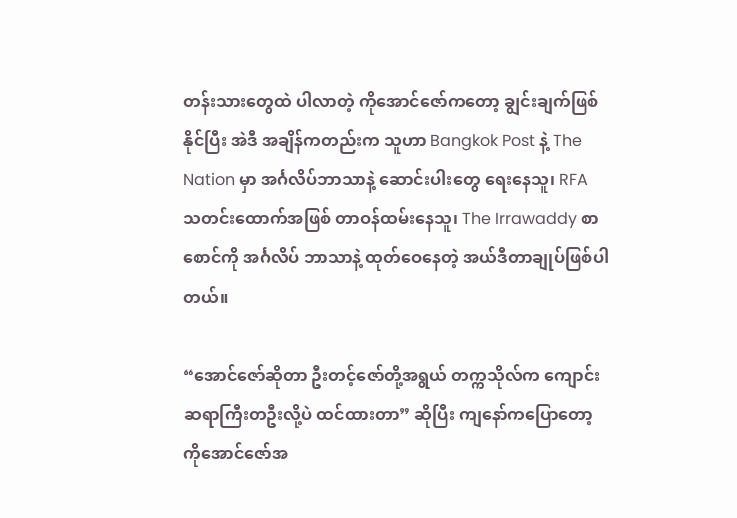တန်းသားတွေထဲ ပါလာတဲ့ ကိုအောင်ဇော်ကတော့ ချွင်းချက်ဖြစ်နိုင်ပြီး အဲဒီ အချိန်ကတည်းက သူဟာ Bangkok Post နဲ့ The Nation မှာ အင်္ဂလိပ်ဘာသာနဲ့ ဆောင်းပါးတွေ ရေးနေသူ၊ RFA သတင်းထောက်အဖြစ် တာဝန်ထမ်းနေသူ၊ The Irrawaddy စာစောင်ကို အင်္ဂလိပ် ဘာသာနဲ့ ထုတ်ဝေနေတဲ့ အယ်ဒီတာချုပ်ဖြစ်ပါတယ်။

“အောင်ဇော်ဆိုတာ ဦးတင့်ဇော်တို့အရွယ် တက္ကသိုလ်က ကျောင်းဆရာကြီးတဦးလို့ပဲ ထင်ထားတာ” ဆိုပြီး ကျနော်ကပြောတော့ ကိုအောင်ဇော်အ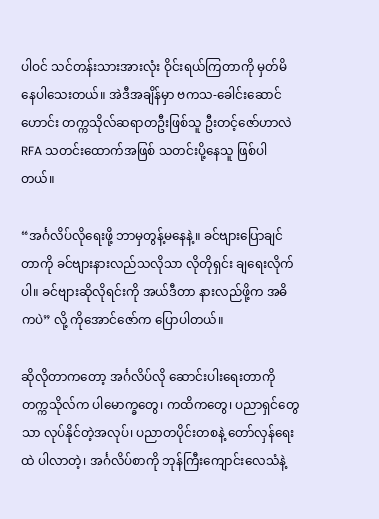ပါဝင် သင်တန်းသားအားလုံး ဝိုင်းရယ်ကြတာကို မှတ်မိနေပါသေးတယ်။ အဲဒီအချိန်မှာ ဗကသ-ခေါင်းဆောင်ဟောင်း တက္ကသိုလ်ဆရာတဦးဖြစ်သူ ဦးတင့်ဇော်ဟာလဲ RFA သတင်းထောက်အဖြစ် သတင်းပို့နေသူ ဖြစ်ပါတယ်။

“အင်္ဂလိပ်လိုရေးဖို့ ဘာမှတွန့်မနေနဲ့။ ခင်ဗျားပြောချင်တာကို ခင်ဗျားနားလည်သလိုသာ လိုတိုရှင်း ချရေးလိုက်ပါ။ ခင်ဗျားဆိုလိုရင်းကို အယ်ဒီတာ နားလည်ဖို့က အဓိကပဲ” လို့ ကိုအောင်ဇော်က ပြောပါတယ်။

ဆိုလိုတာကတော့ အင်္ဂလိပ်လို ဆောင်းပါးရေးတာကို တက္ကသိုလ်က ပါမောက္ခတွေ၊ ကထိကတွေ၊ ပညာရှင်တွေသာ လုပ်နိုင်တဲ့အလုပ်၊ ပညာတပိုင်းတစနဲ့ တော်လှန်ရေးထဲ ပါလာတဲ့၊ အင်္ဂလိပ်စာကို ဘုန်ကြီးကျောင်းလေသံနဲ့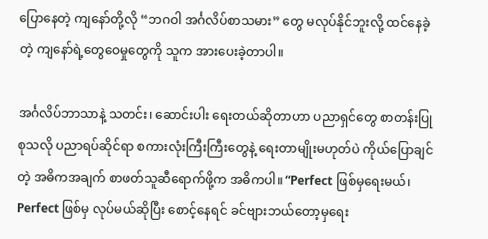ပြောနေတဲ့ ကျနော်တို့လို “ဘဂဝါ အင်္ဂလိပ်စာသမား” တွေ မလုပ်နိုင်ဘူးလို့ ထင်နေခဲ့တဲ့ ကျနော်ရဲ့တွေဝေမှုတွေကို သူက အားပေးခဲ့တာပါ။

အင်္ဂလိပ်ဘာသာနဲ့ သတင်း၊ ဆောင်းပါး ရေးတယ်ဆိုတာဟာ ပညာရှင်တွေ စာတန်းပြုစုသလို ပညာရပ်ဆိုင်ရာ စကားလုံးကြီးကြီးတွေနဲ့ ရေးတာမျိုးမဟုတ်ပဲ ကိုယ်ပြောချင်တဲ့ အဓိကအချက် စာဖတ်သူဆီရောက်ဖို့က အဓိကပါ။ “Perfect ဖြစ်မှရေးမယ်၊ Perfect ဖြစ်မှ လုပ်မယ်ဆိုပြီး စောင့်နေရင် ခင်ဗျားဘယ်တော့မှရေး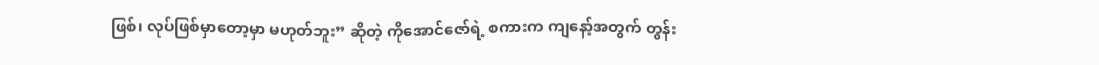ဖြစ်၊ လုပ်ဖြစ်မှာတော့မှာ မဟုတ်ဘူး” ဆိုတဲ့ ကိုအောင်ဇော်ရဲ့ စကားက ကျနော့်အတွက် တွန်း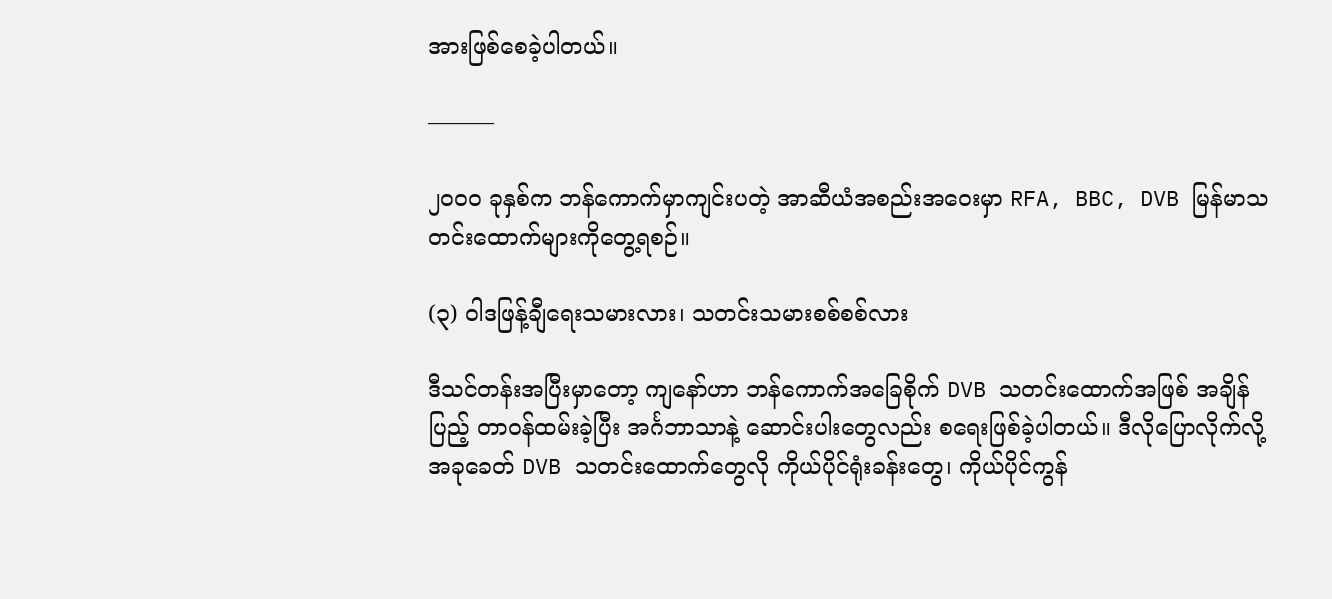အားဖြစ်စေခဲ့ပါတယ်။

———

၂၀၀၀ ခုနှစ်က ဘန်ကောက်မှာကျင်းပတဲ့ အာဆီယံအစည်းအဝေးမှာ RFA, BBC, DVB မြန်မာသတင်းထောက်များကိုတွေ့ရစဉ်။

(၃) ဝါဒဖြန့်ချီရေးသမားလား၊ သတင်းသမားစစ်စစ်လား

ဒီသင်တန်းအပြီးမှာတော့ ကျနော်ဟာ ဘန်ကောက်အခြေစိုက် DVB သတင်းထောက်အဖြစ် အချိန်ပြည့် တာဝန်ထမ်းခဲ့ပြီး အင်္ဂဘာသာနဲ့ ဆောင်းပါးတွေလည်း စရေးဖြစ်ခဲ့ပါတယ်။ ဒီလိုပြောလိုက်လို့ အခုခေတ် DVB သတင်းထောက်တွေလို ကိုယ်ပိုင်ရုံးခန်းတွေ၊ ကိုယ်ပိုင်ကွန်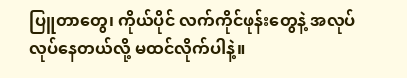ပြူတာတွေ၊ ကိုယ်ပိုင် လက်ကိုင်ဖုန်းတွေနဲ့ အလုပ်လုပ်နေတယ်လို့ မထင်လိုက်ပါနဲ့။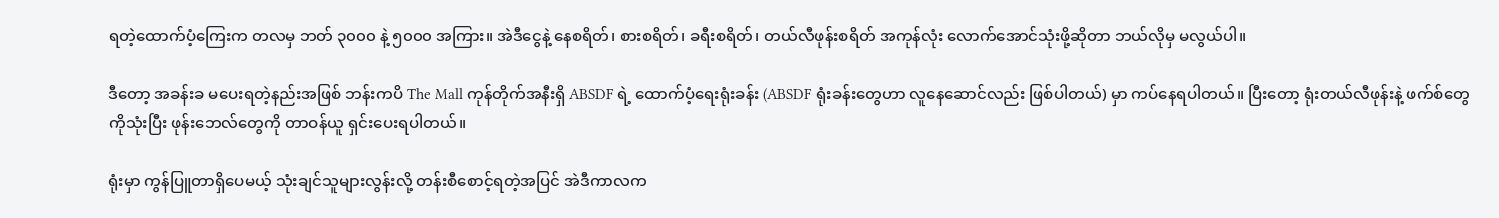ရတဲ့ထောက်ပံ့ကြေးက တလမှ ဘတ် ၃၀၀၀ နဲ့ ၅၀၀၀ အကြား။ အဲဒီငွေနဲ့ နေစရိတ်၊ စားစရိတ်၊ ခရီးစရိတ်၊ တယ်လီဖုန်းစရိတ် အကုန်လုံး လောက်အောင်သုံးဖို့ဆိုတာ ဘယ်လိုမှ မလွယ်ပါ။

ဒီတော့ အခန်းခ မပေးရတဲ့နည်းအဖြစ် ဘန်းကပိ The Mall ကုန်တိုက်အနီးရှိ ABSDF ရဲ့ ထောက်ပံ့ရေးရုံးခန်း (ABSDF ရုံးခန်းတွေဟာ လူနေဆောင်လည်း ဖြစ်ပါတယ်) မှာ ကပ်နေရပါတယ်။ ပြီးတော့ ရုံးတယ်လီဖုန်းနဲ့ ဖက်စ်တွေကိုသုံးပြီး ဖုန်းဘေလ်တွေကို တာဝန်ယူ ရှင်းပေးရပါတယ်။

ရုံးမှာ ကွန်ပြူတာရှိပေမယ့် သုံးချင်သူများလွန်းလို့ တန်းစီစောင့်ရတဲ့အပြင် အဲဒီကာလက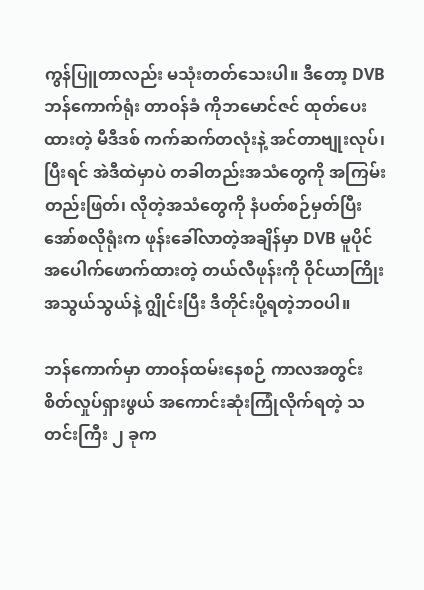ကွန်ပြူတာလည်း မသုံးတတ်သေးပါ။ ဒီတော့ DVB ဘန်ကောက်ရုံး တာဝန်ခံ ကိုဘမောင်ဇင် ထုတ်ပေးထားတဲ့ မီဒီဒစ် ကက်ဆက်တလုံးနဲ့ အင်တာဗျုးလုပ်၊ ပြီးရင် အဲဒီထဲမှာပဲ တခါတည်းအသံတွေကို အကြမ်းတည်းဖြတ်၊ လိုတဲ့အသံတွေကို နံပတ်စဉ်မှတ်ပြီး အော်စလိုရုံးက ဖုန်းခေါ်လာတဲ့အချိန်မှာ DVB မူပိုင် အပေါက်ဖောက်ထားတဲ့ တယ်လီဖုန်းကို ဝိုင်ယာကြိုးအသွယ်သွယ်နဲ့ ဂျွိုင်းပြီး ဒီတိုင်းပို့ရတဲ့ဘဝပါ။

ဘန်ကောက်မှာ တာဝန်ထမ်းနေစဉ် ကာလအတွင်း စိတ်လှုပ်ရှားဖွယ် အကောင်းဆုံးကြုံလိုက်ရတဲ့ သတင်းကြီး ၂ ခုက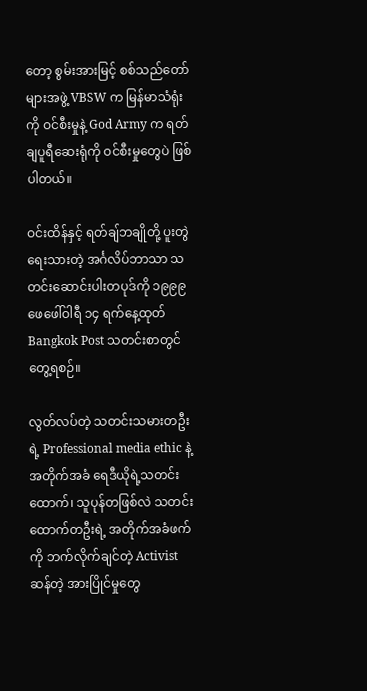တော့ စွမ်းအားမြင့် စစ်သည်တော်များအဖွဲ့ VBSW က မြန်မာသံရုံးကို ဝင်စီးမှုနဲ့ God Army က ရတ်ချပူရီဆေးရုံကို ဝင်စီးမှုတွေပဲ ဖြစ်ပါတယ်။

ဝင်းထိန်နှင့် ရတ်ချ်ဘချိုတို့ ပူးတွဲရေးသားတဲ့ အင်္ဂလိပ်ဘာသာ သတင်းဆောင်းပါးတပုဒ်ကို ၁၉၉၉ ဖေဖေါ်ဝါရီ ၁၄ ရက်နေ့ထုတ် Bangkok Post သတင်းစာတွင် တွေ့ရစဉ်။

လွတ်လပ်တဲ့ သတင်းသမားတဦးရဲ့ Professional media ethic နဲ့ အတိုက်အခံ ရေဒီယိုရဲ့သတင်းထောက်၊ သူပုန်တဖြစ်လဲ သတင်းထောက်တဦးရဲ့ အတိုက်အခံဖက်ကို ဘက်လိုက်ချင်တဲ့ Activist ဆန်တဲ့ အားပြိုင်မှုတွေ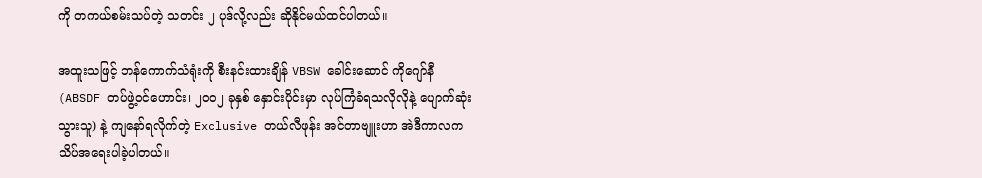ကို တကယ်စမ်းသပ်တဲ့ သတင်း ၂ ပုဒ်လို့လည်း ဆိုနိုင်မယ်ထင်ပါတယ်။

အထူးသဖြင့် ဘန်ကောက်သံရုံးကို စီးနင်းထားချိန် VBSW ခေါင်းဆောင် ကိုဂျော်နီ (ABSDF တပ်ဖွဲ့ဝင်ဟောင်း၊ ၂၀၀၂ ခုနှစ် နှောင်းပိုင်းမှာ လုပ်ကြံခံရသလိုလိုနဲ့ ပျောက်ဆုံးသွားသူ) နဲ့ ကျနော်ရလိုက်တဲ့ Exclusive တယ်လီဖုန်း အင်တာဗျူးဟာ အဲဒီကာလက သိပ်အရေးပါခဲ့ပါတယ်။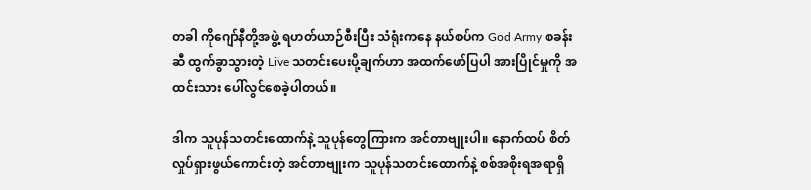တခါ ကိုဂျော်နီတို့အဖွဲ့ ရဟတ်ယာဉ်စီးပြီး သံရုံးကနေ နယ်စပ်က God Army စခန်းဆီ ထွက်ခွာသွားတဲ့ Live သတင်းပေးပို့ချက်ဟာ အထက်ဖော်ပြပါ အားပြိုင်မှုကို အထင်းသား ပေါ်လွင်စေခဲ့ပါတယ်။

ဒါက သူပုန်သတင်းထောက်နဲ့ သူပုန်တွေကြားက အင်တာဗျုးပါ။ နောက်ထပ် စိတ်လှုပ်ရှားဖွယ်ကောင်းတဲ့ အင်တာဗျုးက သူပုန်သတင်းထောက်နဲ့ စစ်အစိုးရအရာရှိ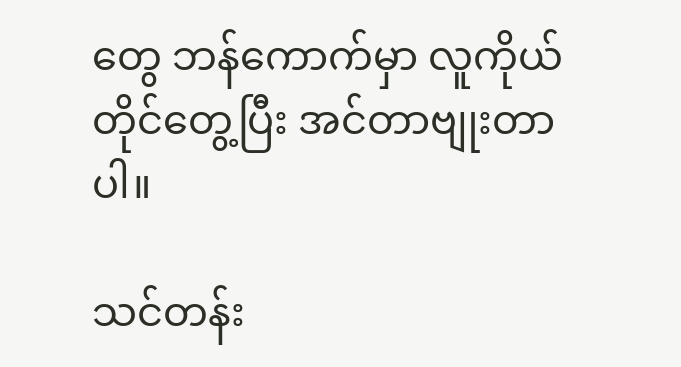တွေ ဘန်ကောက်မှာ လူကိုယ်တိုင်တွေ့ပြီး အင်တာဗျုးတာပါ။

သင်တန်း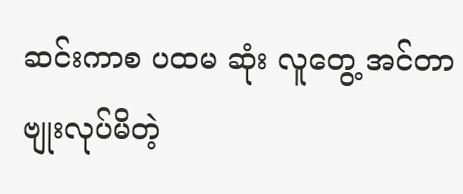ဆင်းကာစ ပထမ ဆုံး လူတွေ့ အင်တာဗျုးလုပ်မိတဲ့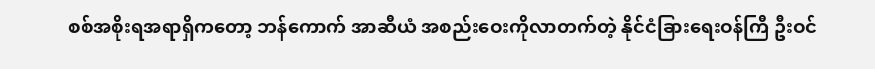စစ်အစိုးရအရာရှိကတော့ ဘန်ကောက် အာဆီယံ အစည်းဝေးကိုလာတက်တဲ့ နိုင်ငံခြားရေးဝန်ကြီ ဦးဝင်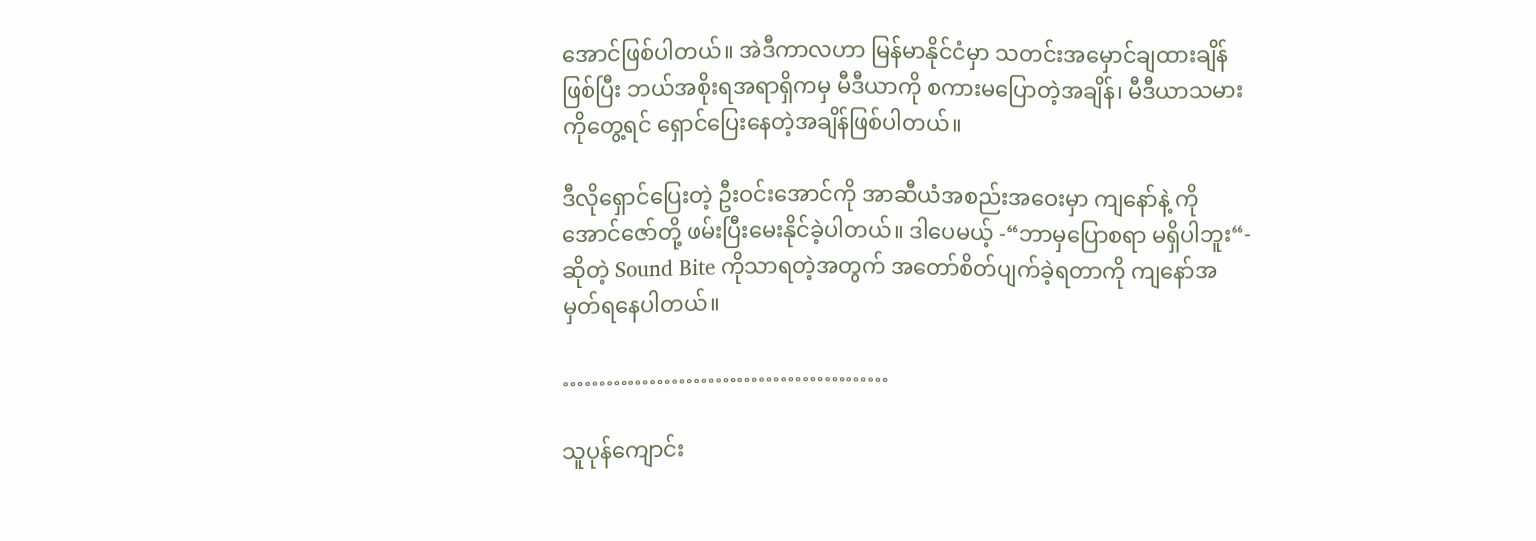အောင်ဖြစ်ပါတယ်။ အဲဒီကာလဟာ မြန်မာနိုင်ငံမှာ သတင်းအမှောင်ချထားချိန်ဖြစ်ပြီး ဘယ်အစိုးရအရာရှိကမှ မီဒီယာကို စကားမပြောတဲ့အချိန်၊ မီဒီယာသမားကိုတွေ့ရင် ရှောင်ပြေးနေတဲ့အချိန်ဖြစ်ပါတယ်။

ဒီလိုရှောင်ပြေးတဲ့ ဦးဝင်းအောင်ကို အာဆီယံအစည်းအဝေးမှာ ကျနော်နဲ့ ကိုအောင်ဇော်တို့ ဖမ်းပြီးမေးနိုင်ခဲ့ပါတယ်။ ဒါပေမယ့် -“ဘာမှပြောစရာ မရှိပါဘူး“- ဆိုတဲ့ Sound Bite ကိုသာရတဲ့အတွက် အတော်စိတ်ပျက်ခဲ့ရတာကို ကျနော်အမှတ်ရနေပါတယ်။

………………………………………

သူပုန်ကျောင်း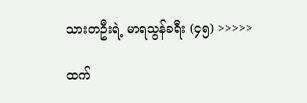သားတဦးရဲ့ မာရသွန်ခရီး (၄၅) >>>>>

ထက်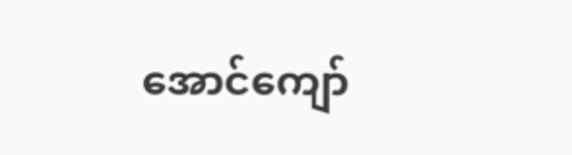အောင်ကျော်